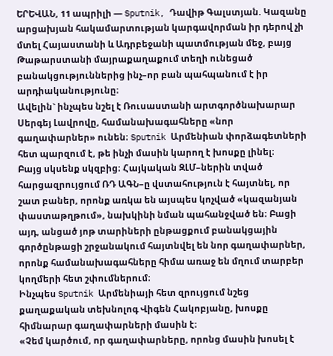ԵՐԵՎԱՆ, 11 ապրիլի — Sputnik, Դավիթ Գալստյան. Կազանը արցախյան հակամարտության կարգավորման իր դերով չի մտել Հայաստանի և Ադրբեջանի պատմության մեջ, բայց Թաթարստանի մայրաքաղաքում տեղի ունեցած բանակցություններից ինչ–որ բան պահպանում է իր արդիականությունը։
Ավելին` ինչպես նշել է Ռուսաստանի արտգործնախարար Սերգեյ Լավրովը, համանախագահները «նոր գաղափարներ» ունեն։ Sputnik Արմենիան փորձագետների հետ պարզում է, թե ինչի մասին կարող է խոսքը լինել։
Բայց սկսենք սկզբից։ Հայկական ԶԼՄ–ներին տված հարցազրույցում ՌԴ ԱԳՆ–ը վստահություն է հայտնել, որ շատ բաներ, որոնք առկա են այսպես կոչված «կազանյան փաստաթղթում», նախկինի նման պահանջված են։ Բացի այդ, անցած յոթ տարիների ընթացքում բանակցային գործընթացի շրջանակում հայտնվել են նոր գաղափարներ, որոնք համանախագահները հիմա առաջ են մղում տարբեր կողմերի հետ շփումներում։
Ինչպես Sputnik Արմենիայի հետ զրույցում նշեց քաղաքական տեխնոլոգ Վիգեն Հակոբյանը, խոսքը հիմնարար գաղափարների մասին է։
«Չեմ կարծում, որ գաղափարները, որոնց մասին խոսել է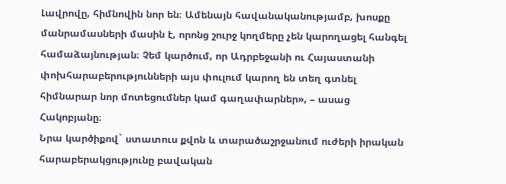Լավրովը, հիմնովին նոր են։ Ամենայն հավանականությամբ, խոսքը մանրամասների մասին է, որոնց շուրջ կողմերը չեն կարողացել հանգել համաձայնության։ Չեմ կարծում, որ Ադրբեջանի ու Հայաստանի փոխհարաբերությունների այս փուլում կարող են տեղ գտնել հիմնարար նոր մոտեցումներ կամ գաղափարներ», – ասաց Հակոբյանը։
Նրա կարծիքով` ստատուս քվոն և տարածաշրջանում ուժերի իրական հարաբերակցությունը բավական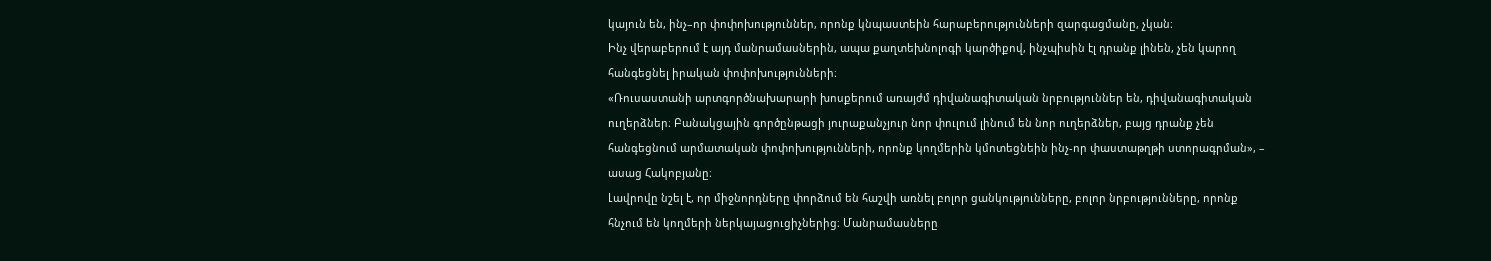կայուն են, ինչ–որ փոփոխություններ, որոնք կնպաստեին հարաբերությունների զարգացմանը, չկան։
Ինչ վերաբերում է այդ մանրամասներին, ապա քաղտեխնոլոգի կարծիքով, ինչպիսին էլ դրանք լինեն, չեն կարող հանգեցնել իրական փոփոխությունների։
«Ռուսաստանի արտգործնախարարի խոսքերում առայժմ դիվանագիտական նրբություններ են, դիվանագիտական ուղերձներ։ Բանակցային գործընթացի յուրաքանչյուր նոր փուլում լինում են նոր ուղերձներ, բայց դրանք չեն հանգեցնում արմատական փոփոխությունների, որոնք կողմերին կմոտեցնեին ինչ-որ փաստաթղթի ստորագրման», – ասաց Հակոբյանը։
Լավրովը նշել է, որ միջնորդները փորձում են հաշվի առնել բոլոր ցանկությունները, բոլոր նրբությունները, որոնք հնչում են կողմերի ներկայացուցիչներից։ Մանրամասները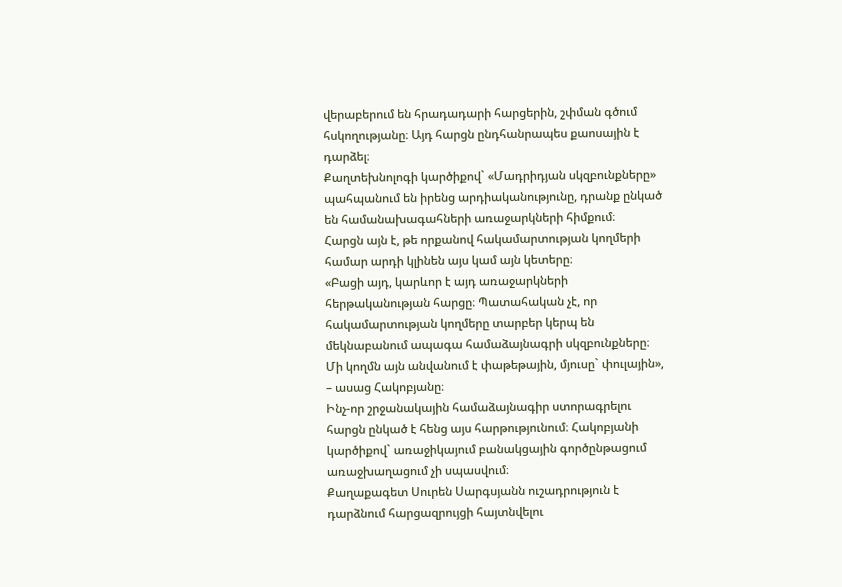վերաբերում են հրադադարի հարցերին, շփման գծում հսկողությանը։ Այդ հարցն ընդհանրապես քաոսային է դարձել։
Քաղտեխնոլոգի կարծիքով` «Մադրիդյան սկզբունքները» պահպանում են իրենց արդիականությունը, դրանք ընկած են համանախագահների առաջարկների հիմքում։
Հարցն այն է, թե որքանով հակամարտության կողմերի համար արդի կլինեն այս կամ այն կետերը։
«Բացի այդ, կարևոր է այդ առաջարկների հերթականության հարցը։ Պատահական չէ, որ հակամարտության կողմերը տարբեր կերպ են մեկնաբանում ապագա համաձայնագրի սկզբունքները։ Մի կողմն այն անվանում է փաթեթային, մյուսը` փուլային», – ասաց Հակոբյանը։
Ինչ-որ շրջանակային համաձայնագիր ստորագրելու հարցն ընկած է հենց այս հարթությունում։ Հակոբյանի կարծիքով` առաջիկայում բանակցային գործընթացում առաջխաղացում չի սպասվում։
Քաղաքագետ Սուրեն Սարգսյանն ուշադրություն է դարձնում հարցազրույցի հայտնվելու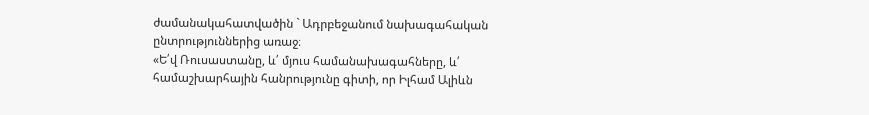ժամանակահատվածին ` Ադրբեջանում նախագահական ընտրություններից առաջ։
«Ե՛վ Ռուսաստանը, և՛ մյուս համանախագահները, և՛ համաշխարհային հանրությունը գիտի, որ Իլհամ Ալիևն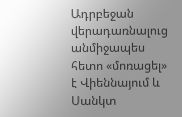Ադրբեջան վերադառնալուց անմիջապես հետո «մոռացել» է Վիեննայում և Սանկտ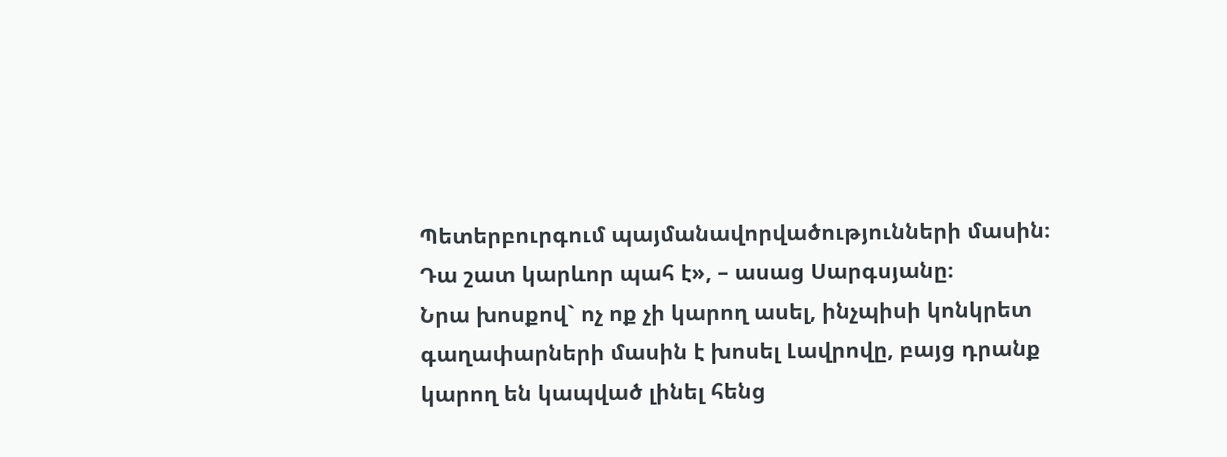Պետերբուրգում պայմանավորվածությունների մասին։ Դա շատ կարևոր պահ է», – ասաց Սարգսյանը։
Նրա խոսքով` ոչ ոք չի կարող ասել, ինչպիսի կոնկրետ գաղափարների մասին է խոսել Լավրովը, բայց դրանք կարող են կապված լինել հենց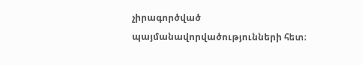չիրագործված պայմանավորվածությունների հետ։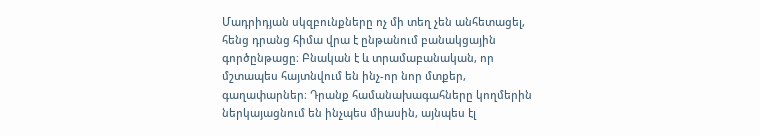Մադրիդյան սկզբունքները ոչ մի տեղ չեն անհետացել, հենց դրանց հիմա վրա է ընթանում բանակցային գործընթացը։ Բնական է և տրամաբանական, որ մշտապես հայտնվում են ինչ-որ նոր մտքեր, գաղափարներ։ Դրանք համանախագահները կողմերին ներկայացնում են ինչպես միասին, այնպես էլ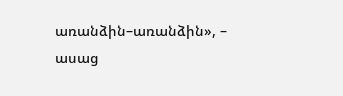առանձին–առանձին», – ասաց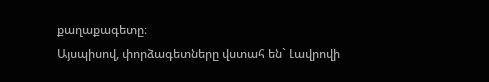քաղաքագետը։
Այսպիսով, փորձագետները վստահ են` Լավրովի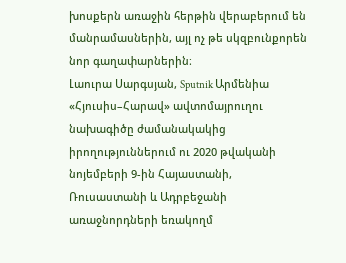խոսքերն առաջին հերթին վերաբերում են մանրամասներին, այլ ոչ թե սկզբունքորեն նոր գաղափարներին։
Լաուրա Սարգսյան, Sputnik Արմենիա
«Հյուսիս–Հարավ» ավտոմայրուղու նախագիծը ժամանակակից իրողություններում ու 2020 թվականի նոյեմբերի 9-ին Հայաստանի, Ռուսաստանի և Ադրբեջանի առաջնորդների եռակողմ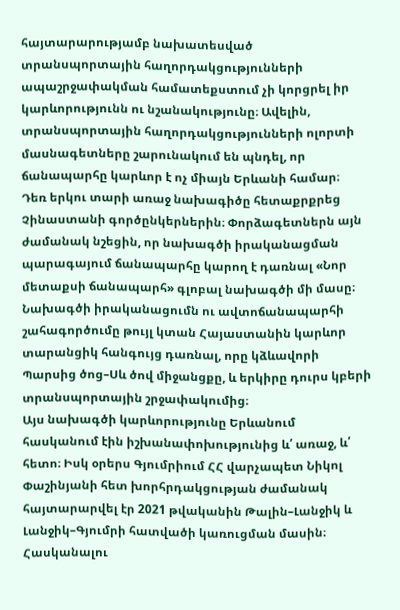հայտարարությամբ նախատեսված տրանսպորտային հաղորդակցությունների ապաշրջափակման համատեքստում չի կորցրել իր կարևորությունն ու նշանակությունը։ Ավելին, տրանսպորտային հաղորդակցությունների ոլորտի մասնագետները շարունակում են պնդել, որ ճանապարհը կարևոր է ոչ միայն Երևանի համար։
Դեռ երկու տարի առաջ նախագիծը հետաքրքրեց Չինաստանի գործընկերներին։ Փորձագետներն այն ժամանակ նշեցին, որ նախագծի իրականացման պարագայում ճանապարհը կարող է դառնալ «Նոր մետաքսի ճանապարհ» գլոբալ նախագծի մի մասը։
Նախագծի իրականացումն ու ավտոճանապարհի շահագործումը թույլ կտան Հայաստանին կարևոր տարանցիկ հանգույց դառնալ, որը կձևավորի Պարսից ծոց–Սև ծով միջանցքը, և երկիրը դուրս կբերի տրանսպորտային շրջափակումից։
Այս նախագծի կարևորությունը Երևանում հասկանում էին իշխանափոխությունից և՛ առաջ, և՛ հետո։ Իսկ օրերս Գյումրիում ՀՀ վարչապետ Նիկոլ Փաշինյանի հետ խորհրդակցության ժամանակ հայտարարվել էր 2021 թվականին Թալին–Լանջիկ և Լանջիկ–Գյումրի հատվածի կառուցման մասին։
Հասկանալու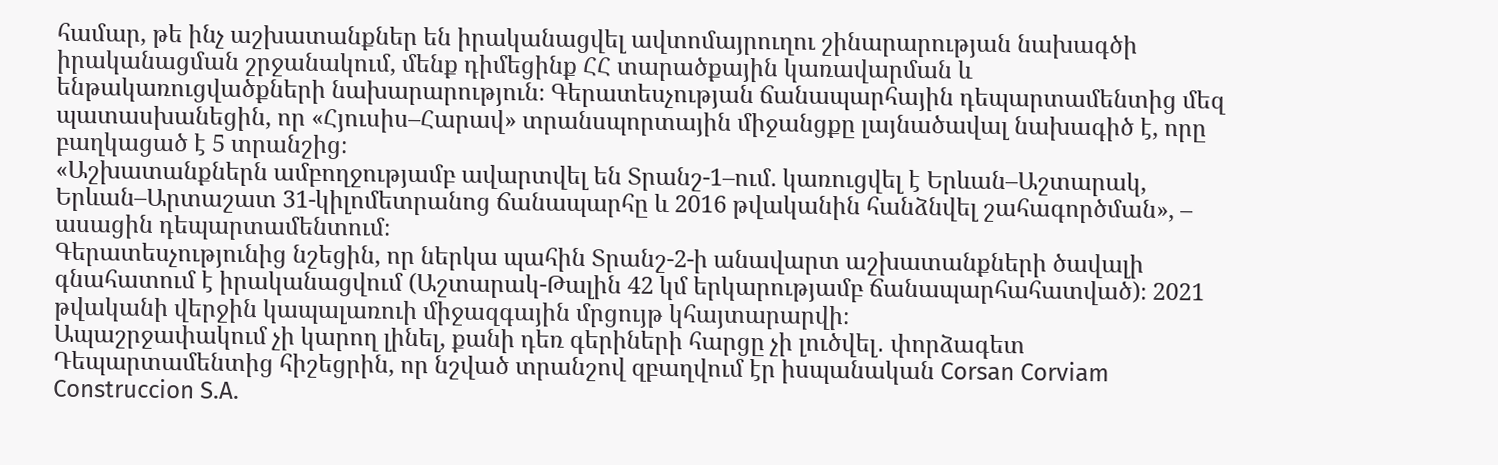համար, թե ինչ աշխատանքներ են իրականացվել ավտոմայրուղու շինարարության նախագծի իրականացման շրջանակում, մենք դիմեցինք ՀՀ տարածքային կառավարման և ենթակառուցվածքների նախարարություն։ Գերատեսչության ճանապարհային դեպարտամենտից մեզ պատասխանեցին, որ «Հյուսիս–Հարավ» տրանսպորտային միջանցքը լայնածավալ նախագիծ է, որը բաղկացած է 5 տրանշից։
«Աշխատանքներն ամբողջությամբ ավարտվել են Տրանշ-1–ում. կառուցվել է Երևան–Աշտարակ, Երևան–Արտաշատ 31-կիլոմետրանոց ճանապարհը և 2016 թվականին հանձնվել շահագործման», – ասացին դեպարտամենտում։
Գերատեսչությունից նշեցին, որ ներկա պահին Տրանշ-2-ի անավարտ աշխատանքների ծավալի գնահատում է իրականացվում (Աշտարակ-Թալին 42 կմ երկարությամբ ճանապարհահատված)։ 2021 թվականի վերջին կապալառուի միջազգային մրցույթ կհայտարարվի։
Ապաշրջափակում չի կարող լինել, քանի դեռ գերիների հարցը չի լուծվել․ փորձագետ
Դեպարտամենտից հիշեցրին, որ նշված տրանշով զբաղվում էր իսպանական Corsan Corviam Construccion S.A.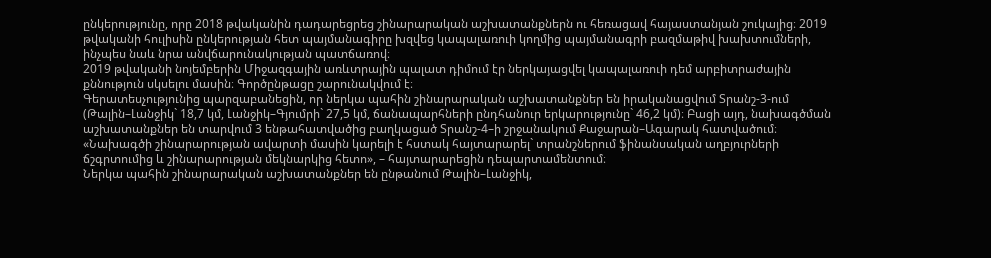ընկերությունը, որը 2018 թվականին դադարեցրեց շինարարական աշխատանքներն ու հեռացավ հայաստանյան շուկայից։ 2019 թվականի հուլիսին ընկերության հետ պայմանագիրը խզվեց կապալառուի կողմից պայմանագրի բազմաթիվ խախտումների, ինչպես նաև նրա անվճարունակության պատճառով։
2019 թվականի նոյեմբերին Միջազգային առևտրային պալատ դիմում էր ներկայացվել կապալառուի դեմ արբիտրաժային քննություն սկսելու մասին։ Գործընթացը շարունակվում է։
Գերատեսչությունից պարզաբանեցին, որ ներկա պահին շինարարական աշխատանքներ են իրականացվում Տրանշ-3-ում (Թալին–Լանջիկ` 18,7 կմ, Լանջիկ–Գյումրի` 27,5 կմ, ճանապարհների ընդհանուր երկարությունը` 46,2 կմ)։ Բացի այդ, նախագծման աշխատանքներ են տարվում 3 ենթահատվածից բաղկացած Տրանշ-4–ի շրջանակում Քաջարան–Ագարակ հատվածում։
«Նախագծի շինարարության ավարտի մասին կարելի է հստակ հայտարարել` տրանշներում ֆինանսական աղբյուրների ճշգրտումից և շինարարության մեկնարկից հետո», – հայտարարեցին դեպարտամենտում։
Ներկա պահին շինարարական աշխատանքներ են ընթանում Թալին–Լանջիկ,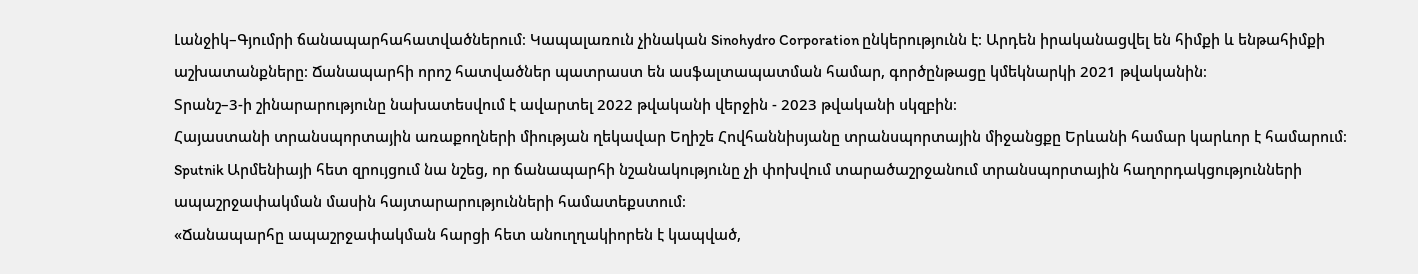Լանջիկ–Գյումրի ճանապարհահատվածներում։ Կապալառուն չինական Sinohydro Corporation ընկերությունն է։ Արդեն իրականացվել են հիմքի և ենթահիմքի աշխատանքները։ Ճանապարհի որոշ հատվածներ պատրաստ են ասֆալտապատման համար, գործընթացը կմեկնարկի 2021 թվականին։
Տրանշ–3-ի շինարարությունը նախատեսվում է ավարտել 2022 թվականի վերջին - 2023 թվականի սկզբին։
Հայաստանի տրանսպորտային առաքողների միության ղեկավար Եղիշե Հովհաննիսյանը տրանսպորտային միջանցքը Երևանի համար կարևոր է համարում։ Sputnik Արմենիայի հետ զրույցում նա նշեց, որ ճանապարհի նշանակությունը չի փոխվում տարածաշրջանում տրանսպորտային հաղորդակցությունների ապաշրջափակման մասին հայտարարությունների համատեքստում։
«Ճանապարհը ապաշրջափակման հարցի հետ անուղղակիորեն է կապված,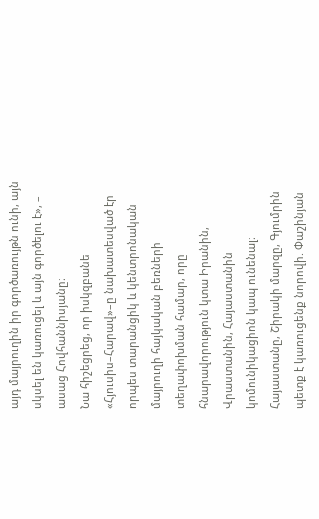այդ մայրուղին իր գործառույթն ունի, այն սկսել են կառուցել և այն գործելու է», – ասաց Հովհաննիսյանը։
Նա հիշեցրեց, որ իսկզբանե «Հյուսիս–Հարավ»–ը նախատեսված էր որպես տարանցիկ և կենտրոնական մայրուղի հայկական բեռների տեղափոխման համար, որը հնարավորություն կտա Իրանին, Վրաստանին, Հայաստանին կոմունիկացիոն կապ ունենալ։
Հայաստանը, Շիրակի մարզը, Գյումրին պետք է կառուցենք նորովի. Փաշինյան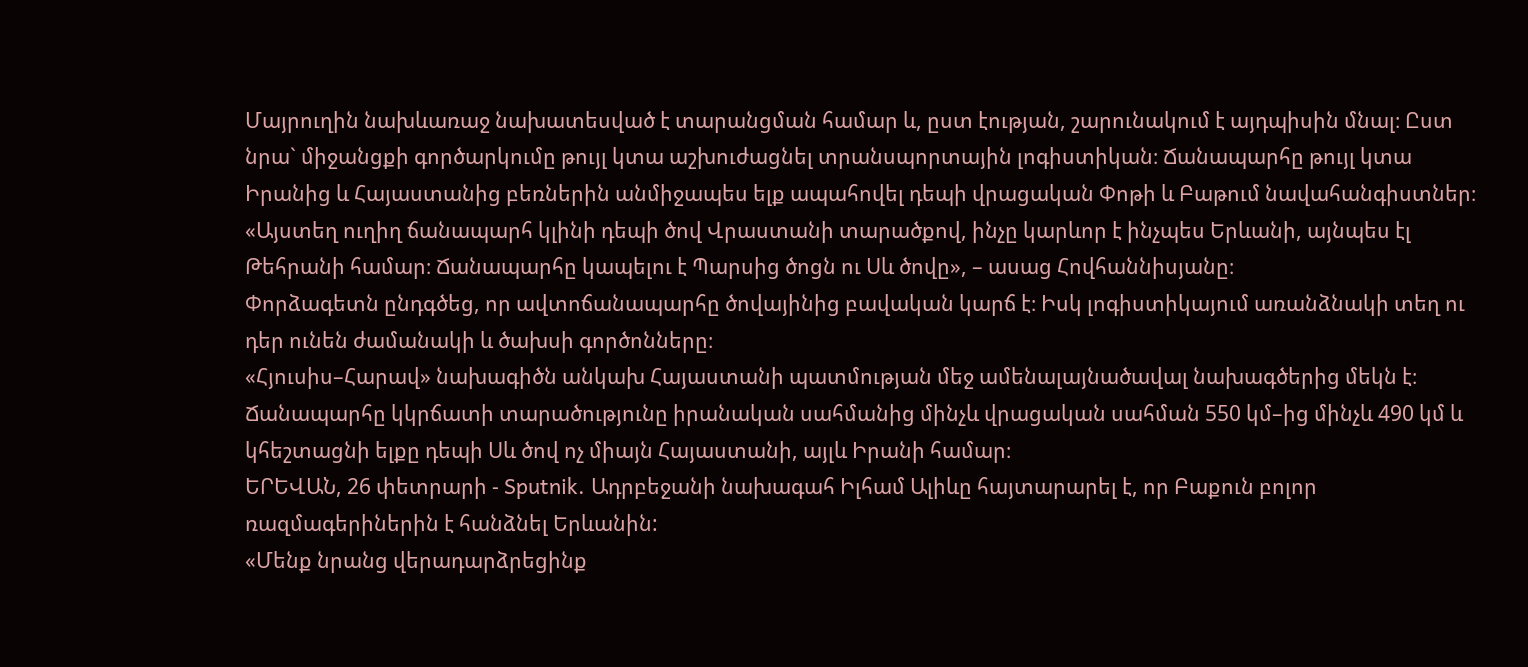Մայրուղին նախևառաջ նախատեսված է տարանցման համար և, ըստ էության, շարունակում է այդպիսին մնալ։ Ըստ նրա` միջանցքի գործարկումը թույլ կտա աշխուժացնել տրանսպորտային լոգիստիկան։ Ճանապարհը թույլ կտա Իրանից և Հայաստանից բեռներին անմիջապես ելք ապահովել դեպի վրացական Փոթի և Բաթում նավահանգիստներ։
«Այստեղ ուղիղ ճանապարհ կլինի դեպի ծով Վրաստանի տարածքով, ինչը կարևոր է ինչպես Երևանի, այնպես էլ Թեհրանի համար։ Ճանապարհը կապելու է Պարսից ծոցն ու Սև ծովը», – ասաց Հովհաննիսյանը։
Փորձագետն ընդգծեց, որ ավտոճանապարհը ծովայինից բավական կարճ է։ Իսկ լոգիստիկայում առանձնակի տեղ ու դեր ունեն ժամանակի և ծախսի գործոնները։
«Հյուսիս–Հարավ» նախագիծն անկախ Հայաստանի պատմության մեջ ամենալայնածավալ նախագծերից մեկն է։ Ճանապարհը կկրճատի տարածությունը իրանական սահմանից մինչև վրացական սահման 550 կմ–ից մինչև 490 կմ և կհեշտացնի ելքը դեպի Սև ծով ոչ միայն Հայաստանի, այլև Իրանի համար։
ԵՐԵՎԱՆ, 26 փետրարի - Sputnik. Ադրբեջանի նախագահ Իլհամ Ալիևը հայտարարել է, որ Բաքուն բոլոր ռազմագերիներին է հանձնել Երևանին:
«Մենք նրանց վերադարձրեցինք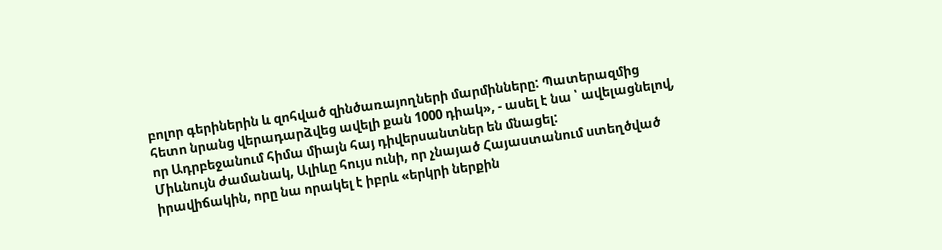բոլոր գերիներին և զոհված զինծառայողների մարմինները: Պատերազմից հետո նրանց վերադարձվեց ավելի քան 1000 դիակ», - ասել է նա ՝ ավելացնելով, որ Ադրբեջանում հիմա միայն հայ դիվերսանտներ են մնացել:
Միևնույն ժամանակ, Ալիևը հույս ունի, որ չնայած Հայաստանում ստեղծված իրավիճակին, որը նա որակել է իբրև «երկրի ներքին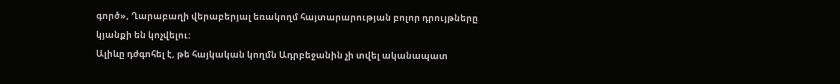գործ», Ղարաբաղի վերաբերյալ եռակողմ հայտարարության բոլոր դրույթները կյանքի են կոչվելու:
Ալիևը դժգոհել է, թե հայկական կողմն Ադրբեջանին չի տվել ականապատ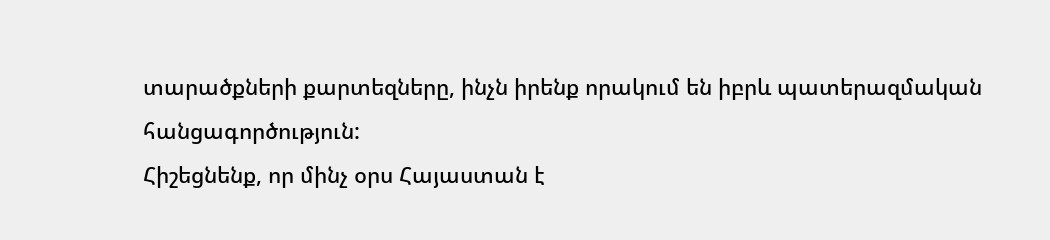տարածքների քարտեզները, ինչն իրենք որակում են իբրև պատերազմական հանցագործություն:
Հիշեցնենք, որ մինչ օրս Հայաստան է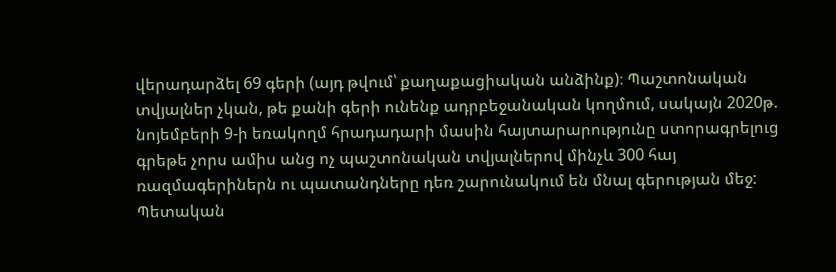վերադարձել 69 գերի (այդ թվում՝ քաղաքացիական անձինք)։ Պաշտոնական տվյալներ չկան, թե քանի գերի ունենք ադրբեջանական կողմում, սակայն 2020թ. նոյեմբերի 9-ի եռակողմ հրադադարի մասին հայտարարությունը ստորագրելուց գրեթե չորս ամիս անց ոչ պաշտոնական տվյալներով մինչև 300 հայ ռազմագերիներն ու պատանդները դեռ շարունակում են մնալ գերության մեջ:
Պետական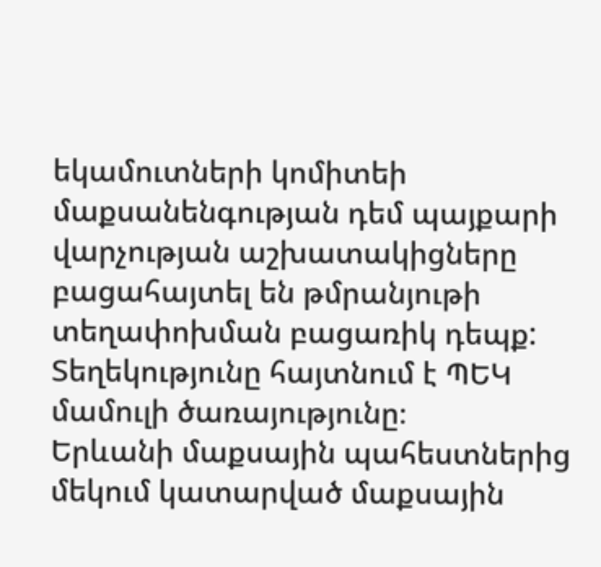եկամուտների կոմիտեի մաքսանենգության դեմ պայքարի վարչության աշխատակիցները բացահայտել են թմրանյութի տեղափոխման բացառիկ դեպք: Տեղեկությունը հայտնում է ՊԵԿ մամուլի ծառայությունը։
Երևանի մաքսային պահեստներից մեկում կատարված մաքսային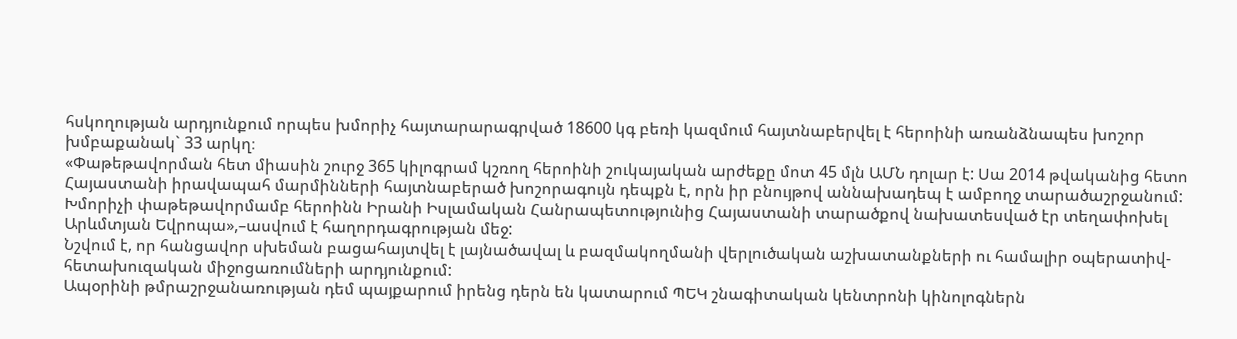հսկողության արդյունքում որպես խմորիչ հայտարարագրված 18600 կգ բեռի կազմում հայտնաբերվել է հերոինի առանձնապես խոշոր խմբաքանակ` 33 արկղ։
«Փաթեթավորման հետ միասին շուրջ 365 կիլոգրամ կշռող հերոինի շուկայական արժեքը մոտ 45 մլն ԱՄՆ դոլար է: Սա 2014 թվականից հետո Հայաստանի իրավապահ մարմինների հայտնաբերած խոշորագույն դեպքն է, որն իր բնույթով աննախադեպ է ամբողջ տարածաշրջանում: Խմորիչի փաթեթավորմամբ հերոինն Իրանի Իսլամական Հանրապետությունից Հայաստանի տարածքով նախատեսված էր տեղափոխել Արևմտյան Եվրոպա»,–ասվում է հաղորդագրության մեջ:
Նշվում է, որ հանցավոր սխեման բացահայտվել է լայնածավալ և բազմակողմանի վերլուծական աշխատանքների ու համալիր օպերատիվ-հետախուզական միջոցառումների արդյունքում:
Ապօրինի թմրաշրջանառության դեմ պայքարում իրենց դերն են կատարում ՊԵԿ շնագիտական կենտրոնի կինոլոգներն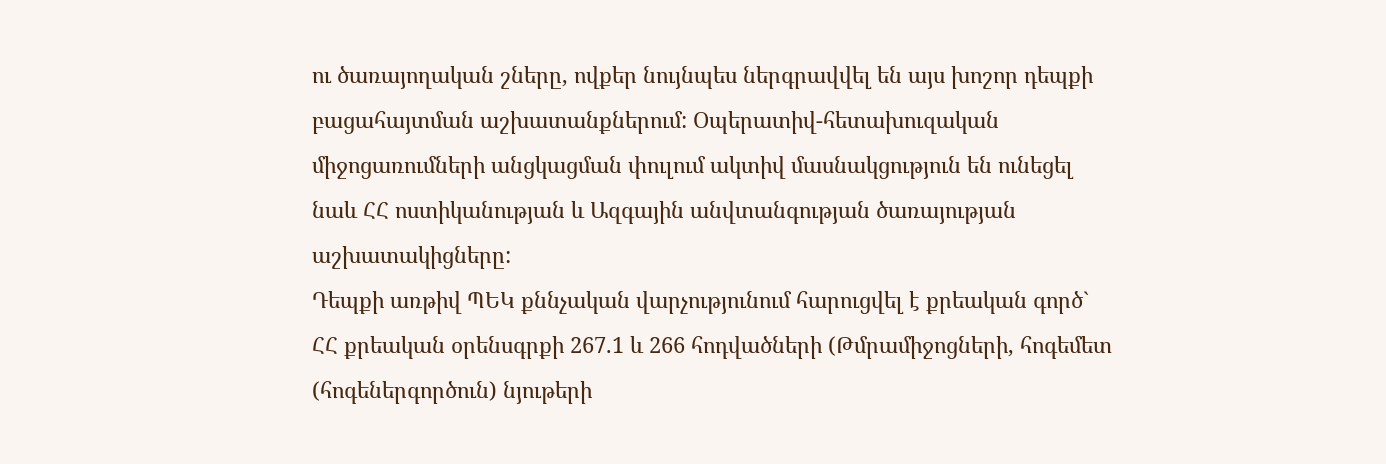ու ծառայողական շները, ովքեր նույնպես ներգրավվել են այս խոշոր դեպքի բացահայտման աշխատանքներում: Օպերատիվ-հետախուզական միջոցառումների անցկացման փուլում ակտիվ մասնակցություն են ունեցել նաև ՀՀ ոստիկանության և Ազգային անվտանգության ծառայության աշխատակիցները:
Դեպքի առթիվ ՊԵԿ քննչական վարչությունում հարուցվել է քրեական գործ` ՀՀ քրեական օրենսգրքի 267.1 և 266 հոդվածների (Թմրամիջոցների, հոգեմետ (հոգեներգործուն) նյութերի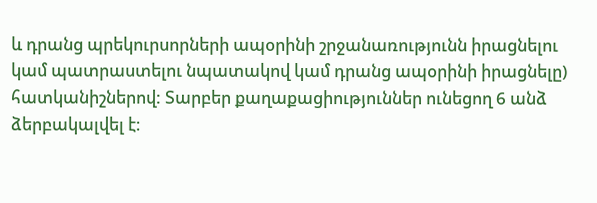և դրանց պրեկուրսորների ապօրինի շրջանառությունն իրացնելու կամ պատրաստելու նպատակով կամ դրանց ապօրինի իրացնելը) հատկանիշներով: Տարբեր քաղաքացիություններ ունեցող 6 անձ ձերբակալվել է։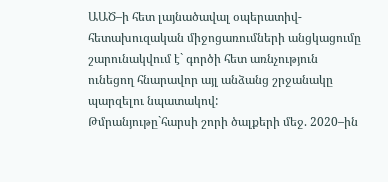ԱԱԾ–ի հետ լայնածավալ օպերատիվ-հետախուզական միջոցառումների անցկացումը շարունակվում է` գործի հետ առնչություն ունեցող հնարավոր այլ անձանց շրջանակը պարզելու նպատակով:
Թմրանյութը`հարսի շորի ծալքերի մեջ. 2020–ին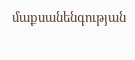մաքսանենգության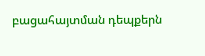բացահայտման դեպքերն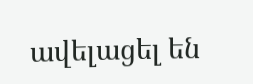ավելացել են